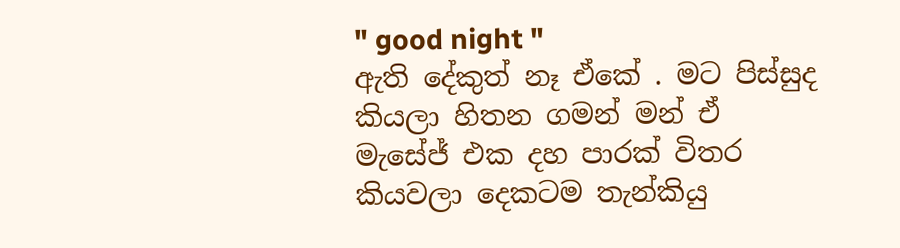" good night "
ඇති දේකුත් නෑ ඒකේ . මට පිස්සුද කියලා හිතන ගමන් මන් ඒ මැසේජ් එක දහ පාරක් විතර කියවලා දෙකටම තැන්කියු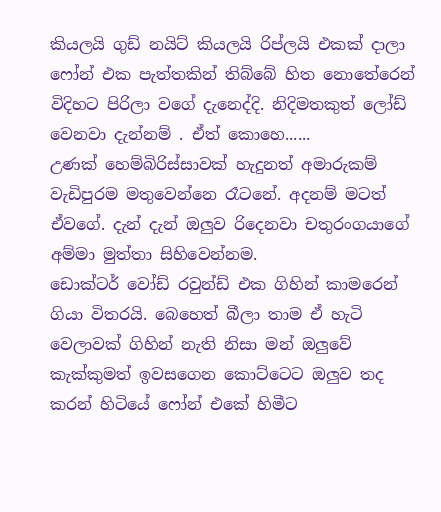කියලයි ගුඩ් නයිට් කියලයි රිප්ලයි එකක් දාලා ෆෝන් එක පැත්තකින් තිබ්බේ හිත නොතේරෙන් විදිහට පිරිලා වගේ දැනෙද්දි. නිදිමතකුත් ලෝඩ් වෙනවා දැන්නම් . ඒත් කොහෙ......
උණක් හෙම්බිරිස්සාවක් හැදුනත් අමාරුකම් වැඩිපුරම මතුවෙන්නෙ රෑටනේ. අදනම් මටත් ඒවගේ. දැන් දැන් ඔලුව රිදෙනවා චතුරංගයාගේ අම්මා මුත්තා සිහිවෙන්නම.
ඩොක්ටර් වෝඩ් රවුන්ඩ් එක ගිහින් කාමරෙන් ගියා විතරයි. බෙහෙත් බීලා තාම ඒ හැටි වෙලාවක් ගිහින් නැති නිසා මන් ඔලුවේ කැක්කුමත් ඉවසගෙන කොට්ටෙට ඔලුව තද කරන් හිටියේ ෆෝන් එකේ හිමීට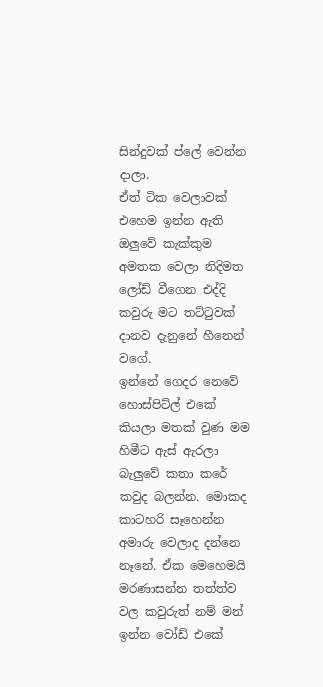සින්දුවක් ප්ලේ වෙන්න දාලා.
ඒත් ටික වෙලාවක් එහෙම ඉන්න ඇති ඔලුවේ කැක්කුම අමතක වෙලා නිදිමත ලෝඩ් වීගෙන එද්දි කවුරු මට තට්ටුවක් දානව දැනුනේ හීනෙන් වගේ.
ඉන්නේ ගෙදර නෙවේ හොස්පිට්ල් එකේ කියලා මතක් වුණ මම හිමීට ඇස් ඇරලා බැලුවේ කතා කරේ කවුද බලන්න. මොකද කාටහරි සෑහෙන්න අමාරු වෙලාද දන්නෙ නෑනේ. ඒක මෙහෙමයි මරණාසන්න තත්ත්ව වල කවුරුත් නම් මන් ඉන්න වෝඩ් එකේ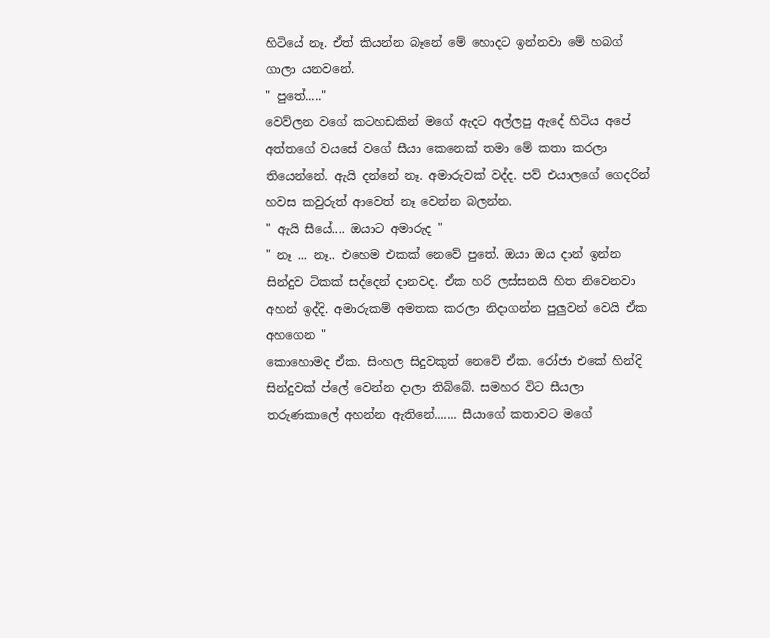හිටියේ නෑ. ඒත් කියන්න බෑනේ මේ හොදට ඉන්නවා මේ හබග් ගාලා යනවනේ.
" පුතේ....."
වෙව්ලන වගේ කටහඩකින් මගේ ඇදට අල්ලපු ඇදේ හිටිය අපේ අත්තගේ වයසේ වගේ සීයා කෙනෙක් තමා මේ කතා කරලා තියෙන්නේ. ඇයි දන්නේ නෑ. අමාරුවක් වද්ද. පව් එයාලගේ ගෙදරින් හවස කවුරුත් ආවෙත් නෑ වෙන්න බලන්න.
" ඇයි සීයේ.... ඔයාට අමාරුද "
" නෑ ... නෑ.. එහෙම එකක් නෙවේ පුතේ. ඔයා ඔය දාන් ඉන්න සින්දුව ටිකක් සද්දෙන් දානවද. ඒක හරි ලස්සනයි හිත නිවෙනවා අහන් ඉද්දි. අමාරුකම් අමතක කරලා නිදාගන්න පුලුවන් වෙයි ඒක අහගෙන "
කොහොමද ඒක. සිංහල සිදුවකුත් නෙවේ ඒක. රෝජා එකේ හින්දි සින්දුවක් ප්ලේ වෙන්න දාලා තිබ්බේ. සමහර විට සීයලා තරුණකාලේ අහන්න ඇතිනේ....... සීයාගේ කතාවට මගේ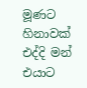මූණට හිනාවක් එද්දි මන් එයාට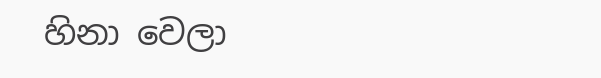හිනා වෙලා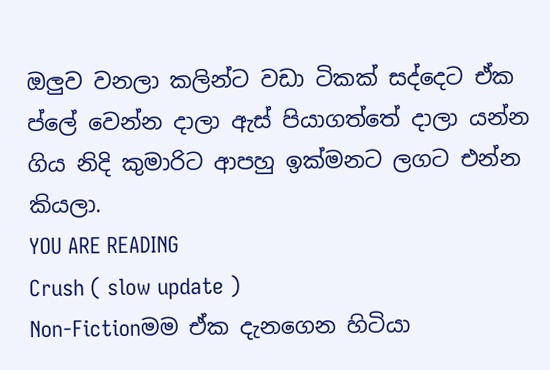ඔලුව වනලා කලින්ට වඩා ටිකක් සද්දෙට ඒක ප්ලේ වෙන්න දාලා ඇස් පියාගත්තේ දාලා යන්න ගිය නිදි කුමාරිට ආපහු ඉක්මනට ලගට එන්න කියලා.
YOU ARE READING
Crush ( slow update )
Non-Fictionමම ඒක දැනගෙන හිටියා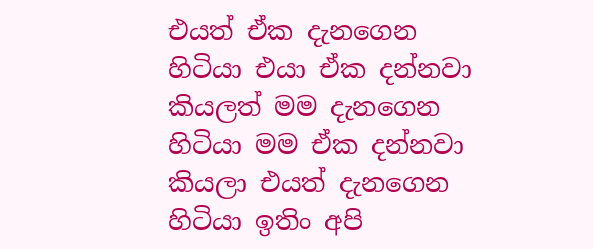එයත් ඒක දැනගෙන හිටියා එයා ඒක දන්නවා කියලත් මම දැනගෙන හිටියා මම ඒක දන්නවා කියලා එයත් දැනගෙන හිටියා ඉතිං අපි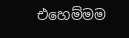එහෙම්මම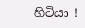හිටියා !